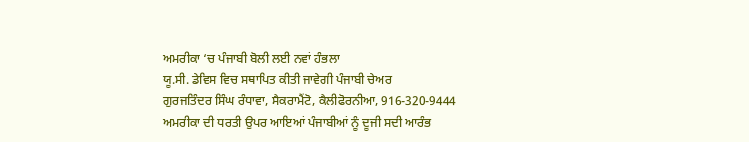ਅਮਰੀਕਾ ‘ਚ ਪੰਜਾਬੀ ਬੋਲੀ ਲਈ ਨਵਾਂ ਹੰਭਲਾ
ਯੂ.ਸੀ. ਡੇਵਿਸ ਵਿਚ ਸਥਾਪਿਤ ਕੀਤੀ ਜਾਵੇਗੀ ਪੰਜਾਬੀ ਚੇਅਰ
ਗੁਰਜਤਿੰਦਰ ਸਿੰਘ ਰੰਧਾਵਾ, ਸੈਕਰਾਮੈਂਟੋ, ਕੈਲੀਫੋਰਨੀਆ, 916-320-9444
ਅਮਰੀਕਾ ਦੀ ਧਰਤੀ ਉਪਰ ਆਇਆਂ ਪੰਜਾਬੀਆਂ ਨੂੰ ਦੂਜੀ ਸਦੀ ਆਰੰਭ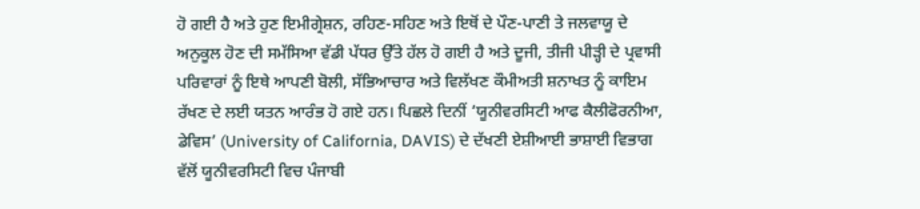ਹੋ ਗਈ ਹੈ ਅਤੇ ਹੁਣ ਇਮੀਗ੍ਰੇਸ਼ਨ, ਰਹਿਣ-ਸਹਿਣ ਅਤੇ ਇਥੋਂ ਦੇ ਪੌਣ-ਪਾਣੀ ਤੇ ਜਲਵਾਯੂ ਦੇ ਅਨੁਕੂਲ ਹੋਣ ਦੀ ਸਮੱਸਿਆ ਵੱਡੀ ਪੱਧਰ ਉੱਤੇ ਹੱਲ ਹੋ ਗਈ ਹੈ ਅਤੇ ਦੂਜੀ, ਤੀਜੀ ਪੀੜ੍ਹੀ ਦੇ ਪ੍ਰਵਾਸੀ ਪਰਿਵਾਰਾਂ ਨੂੰ ਇਥੇ ਆਪਣੀ ਬੋਲੀ, ਸੱਭਿਆਚਾਰ ਅਤੇ ਵਿਲੱਖਣ ਕੌਮੀਅਤੀ ਸ਼ਨਾਖਤ ਨੂੰ ਕਾਇਮ ਰੱਖਣ ਦੇ ਲਈ ਯਤਨ ਆਰੰਭ ਹੋ ਗਏ ਹਨ। ਪਿਛਲੇ ਦਿਨੀਂ ‘ਯੂਨੀਵਰਸਿਟੀ ਆਫ ਕੈਲੀਫੋਰਨੀਆ, ਡੇਵਿਸ’ (University of California, DAVIS) ਦੇ ਦੱਖਣੀ ਏਸ਼ੀਆਈ ਭਾਸ਼ਾਈ ਵਿਭਾਗ ਵੱਲੋਂ ਯੂਨੀਵਰਸਿਟੀ ਵਿਚ ਪੰਜਾਬੀ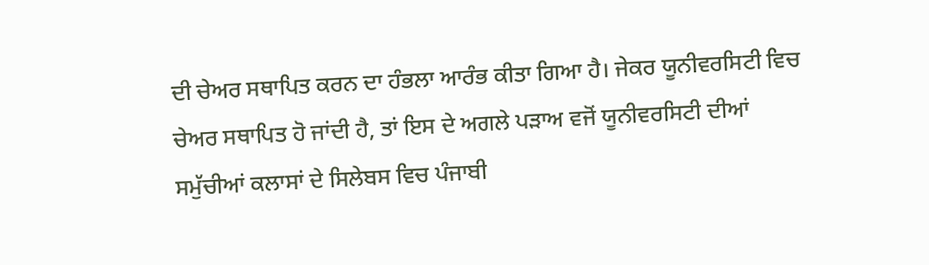ਦੀ ਚੇਅਰ ਸਥਾਪਿਤ ਕਰਨ ਦਾ ਹੰਭਲਾ ਆਰੰਭ ਕੀਤਾ ਗਿਆ ਹੈ। ਜੇਕਰ ਯੂਨੀਵਰਸਿਟੀ ਵਿਚ ਚੇਅਰ ਸਥਾਪਿਤ ਹੋ ਜਾਂਦੀ ਹੈ, ਤਾਂ ਇਸ ਦੇ ਅਗਲੇ ਪੜਾਅ ਵਜੋਂ ਯੂਨੀਵਰਸਿਟੀ ਦੀਆਂ ਸਮੁੱਚੀਆਂ ਕਲਾਸਾਂ ਦੇ ਸਿਲੇਬਸ ਵਿਚ ਪੰਜਾਬੀ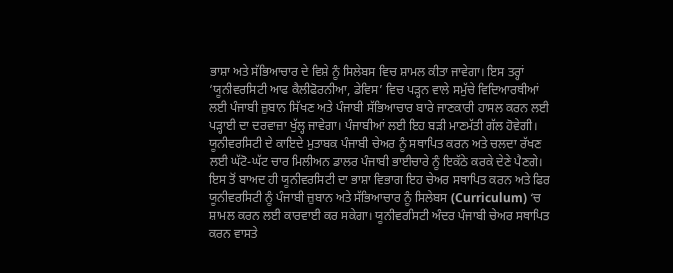ਭਾਸ਼ਾ ਅਤੇ ਸੱਭਿਆਚਾਰ ਦੇ ਵਿਸ਼ੇ ਨੂੰ ਸਿਲੇਬਸ ਵਿਚ ਸ਼ਾਮਲ ਕੀਤਾ ਜਾਵੇਗਾ। ਇਸ ਤਰ੍ਹਾਂ ‘ਯੂਨੀਵਰਸਿਟੀ ਆਫ ਕੈਲੀਫੋਰਨੀਆ, ਡੇਵਿਸ’ ਵਿਚ ਪੜ੍ਹਨ ਵਾਲੇ ਸਮੁੱਚੇ ਵਿਦਿਆਰਥੀਆਂ ਲਈ ਪੰਜਾਬੀ ਜ਼ੁਬਾਨ ਸਿੱਖਣ ਅਤੇ ਪੰਜਾਬੀ ਸੱਭਿਆਚਾਰ ਬਾਰੇ ਜਾਣਕਾਰੀ ਹਾਸਲ ਕਰਨ ਲਈ ਪੜ੍ਹਾਈ ਦਾ ਦਰਵਾਜ਼ਾ ਖੁੱਲ੍ਹ ਜਾਵੇਗਾ। ਪੰਜਾਬੀਆਂ ਲਈ ਇਹ ਬੜੀ ਮਾਣਮੱਤੀ ਗੱਲ ਹੋਵੇਗੀ। ਯੂਨੀਵਰਸਿਟੀ ਦੇ ਕਾਇਦੇ ਮੁਤਾਬਕ ਪੰਜਾਬੀ ਚੇਅਰ ਨੂੰ ਸਥਾਪਿਤ ਕਰਨ ਅਤੇ ਚਲਦਾ ਰੱਖਣ ਲਈ ਘੱਟੋ-ਘੱਟ ਚਾਰ ਮਿਲੀਅਨ ਡਾਲਰ ਪੰਜਾਬੀ ਭਾਈਚਾਰੇ ਨੂੰ ਇਕੱਠੇ ਕਰਕੇ ਦੇਣੇ ਪੈਣਗੇ।
ਇਸ ਤੋਂ ਬਾਅਦ ਹੀ ਯੂਨੀਵਰਸਿਟੀ ਦਾ ਭਾਸ਼ਾ ਵਿਭਾਗ ਇਹ ਚੇਅਰ ਸਥਾਪਿਤ ਕਰਨ ਅਤੇ ਫਿਰ ਯੂਨੀਵਰਸਿਟੀ ਨੂੰ ਪੰਜਾਬੀ ਜ਼ੁਬਾਨ ਅਤੇ ਸੱਭਿਆਚਾਰ ਨੂੰ ਸਿਲੇਬਸ (Curriculum) ‘ਚ ਸ਼ਾਮਲ ਕਰਨ ਲਈ ਕਾਰਵਾਈ ਕਰ ਸਕੇਗਾ। ਯੂਨੀਵਰਸਿਟੀ ਅੰਦਰ ਪੰਜਾਬੀ ਚੇਅਰ ਸਥਾਪਿਤ ਕਰਨ ਵਾਸਤੇ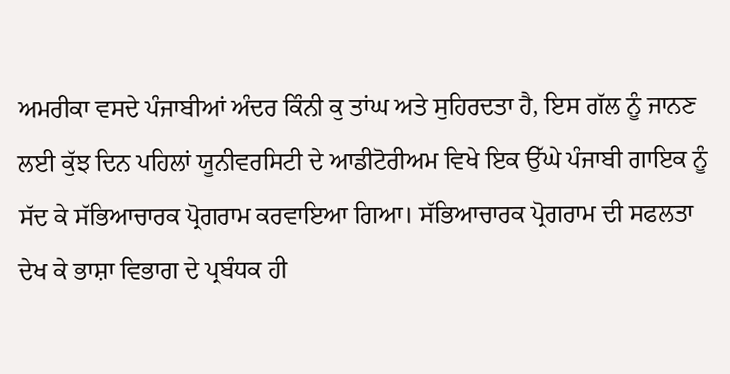ਅਮਰੀਕਾ ਵਸਦੇ ਪੰਜਾਬੀਆਂ ਅੰਦਰ ਕਿੰਨੀ ਕੁ ਤਾਂਘ ਅਤੇ ਸੁਹਿਰਦਤਾ ਹੈ, ਇਸ ਗੱਲ ਨੂੰ ਜਾਨਣ ਲਈ ਕੁੱਝ ਦਿਨ ਪਹਿਲਾਂ ਯੂਨੀਵਰਸਿਟੀ ਦੇ ਆਡੀਟੋਰੀਅਮ ਵਿਖੇ ਇਕ ਉੱਘੇ ਪੰਜਾਬੀ ਗਾਇਕ ਨੂੰ ਸੱਦ ਕੇ ਸੱਭਿਆਚਾਰਕ ਪ੍ਰੋਗਰਾਮ ਕਰਵਾਇਆ ਗਿਆ। ਸੱਭਿਆਚਾਰਕ ਪ੍ਰੋਗਰਾਮ ਦੀ ਸਫਲਤਾ ਦੇਖ ਕੇ ਭਾਸ਼ਾ ਵਿਭਾਗ ਦੇ ਪ੍ਰਬੰਧਕ ਹੀ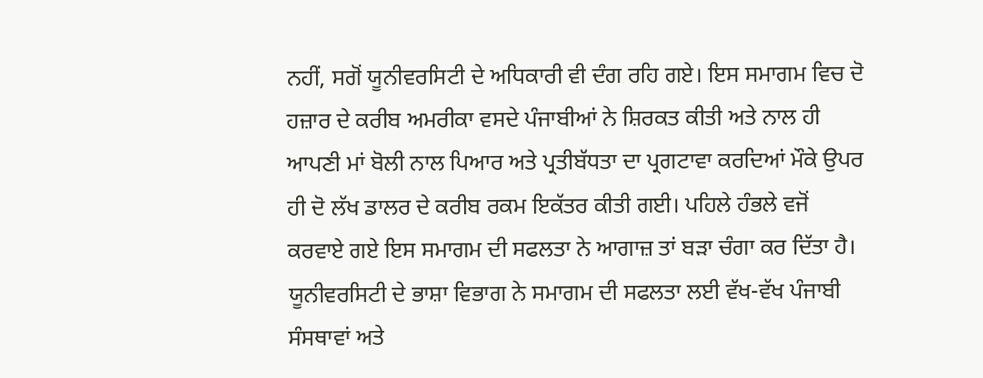ਨਹੀਂ, ਸਗੋਂ ਯੂਨੀਵਰਸਿਟੀ ਦੇ ਅਧਿਕਾਰੀ ਵੀ ਦੰਗ ਰਹਿ ਗਏ। ਇਸ ਸਮਾਗਮ ਵਿਚ ਦੋ ਹਜ਼ਾਰ ਦੇ ਕਰੀਬ ਅਮਰੀਕਾ ਵਸਦੇ ਪੰਜਾਬੀਆਂ ਨੇ ਸ਼ਿਰਕਤ ਕੀਤੀ ਅਤੇ ਨਾਲ ਹੀ ਆਪਣੀ ਮਾਂ ਬੋਲੀ ਨਾਲ ਪਿਆਰ ਅਤੇ ਪ੍ਰਤੀਬੱਧਤਾ ਦਾ ਪ੍ਰਗਟਾਵਾ ਕਰਦਿਆਂ ਮੌਕੇ ਉਪਰ ਹੀ ਦੋ ਲੱਖ ਡਾਲਰ ਦੇ ਕਰੀਬ ਰਕਮ ਇਕੱਤਰ ਕੀਤੀ ਗਈ। ਪਹਿਲੇ ਹੰਭਲੇ ਵਜੋਂ ਕਰਵਾਏ ਗਏ ਇਸ ਸਮਾਗਮ ਦੀ ਸਫਲਤਾ ਨੇ ਆਗਾਜ਼ ਤਾਂ ਬੜਾ ਚੰਗਾ ਕਰ ਦਿੱਤਾ ਹੈ।
ਯੂਨੀਵਰਸਿਟੀ ਦੇ ਭਾਸ਼ਾ ਵਿਭਾਗ ਨੇ ਸਮਾਗਮ ਦੀ ਸਫਲਤਾ ਲਈ ਵੱਖ-ਵੱਖ ਪੰਜਾਬੀ ਸੰਸਥਾਵਾਂ ਅਤੇ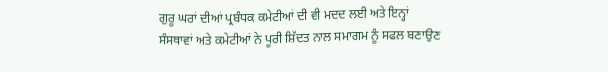ਗੁਰੂ ਘਰਾਂ ਦੀਆਂ ਪ੍ਰਬੰਧਕ ਕਮੇਟੀਆਂ ਦੀ ਵੀ ਮਦਦ ਲਈ ਅਤੇ ਇਨ੍ਹਾਂ ਸੰਸਥਾਵਾਂ ਅਤੇ ਕਮੇਟੀਆਂ ਨੇ ਪੂਰੀ ਸ਼ਿੱਦਤ ਨਾਲ ਸਮਾਗਮ ਨੂੰ ਸਫਲ ਬਣਾਉਣ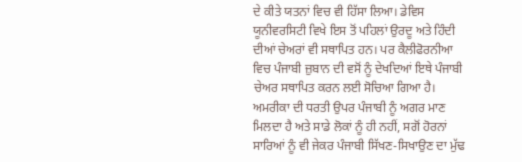ਦੇ ਕੀਤੇ ਯਤਨਾਂ ਵਿਚ ਵੀ ਹਿੱਸਾ ਲਿਆ। ਡੇਵਿਸ ਯੂਨੀਵਰਸਿਟੀ ਵਿਖੇ ਇਸ ਤੋਂ ਪਹਿਲਾਂ ਉਰਦੂ ਅਤੇ ਹਿੰਦੀ ਦੀਆਂ ਚੇਅਰਾਂ ਵੀ ਸਥਾਪਿਤ ਹਨ। ਪਰ ਕੈਲੀਫੋਰਨੀਆ ਵਿਚ ਪੰਜਾਬੀ ਜ਼ੁਬਾਨ ਦੀ ਵਸੋਂ ਨੂੰ ਦੇਖਦਿਆਂ ਇਥੇ ਪੰਜਾਬੀ ਚੇਅਰ ਸਥਾਪਿਤ ਕਰਨ ਲਈ ਸੋਚਿਆ ਗਿਆ ਹੈ। ਅਮਰੀਕਾ ਦੀ ਧਰਤੀ ਉਪਰ ਪੰਜਾਬੀ ਨੂੰ ਅਗਰ ਮਾਣ ਮਿਲਦਾ ਹੈ ਅਤੇ ਸਾਡੇ ਲੋਕਾਂ ਨੂੰ ਹੀ ਨਹੀਂ, ਸਗੋਂ ਹੋਰਨਾਂ ਸਾਰਿਆਂ ਨੂੰ ਵੀ ਜੇਕਰ ਪੰਜਾਬੀ ਸਿੱਖਣ-ਸਿਖਾਉਣ ਦਾ ਮੁੱਢ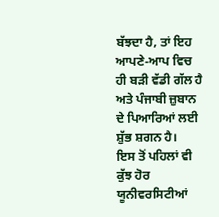ਬੱਝਦਾ ਹੈ, ਤਾਂ ਇਹ ਆਪਣੇ-ਆਪ ਵਿਚ ਹੀ ਬੜੀ ਵੱਡੀ ਗੱਲ ਹੈ ਅਤੇ ਪੰਜਾਬੀ ਜ਼ੁਬਾਨ ਦੇ ਪਿਆਰਿਆਂ ਲਈ ਸ਼ੁੱਭ ਸ਼ਗਨ ਹੈ।
ਇਸ ਤੋਂ ਪਹਿਲਾਂ ਵੀ ਕੁੱਝ ਹੋਰ ਯੂਨੀਵਰਸਿਟੀਆਂ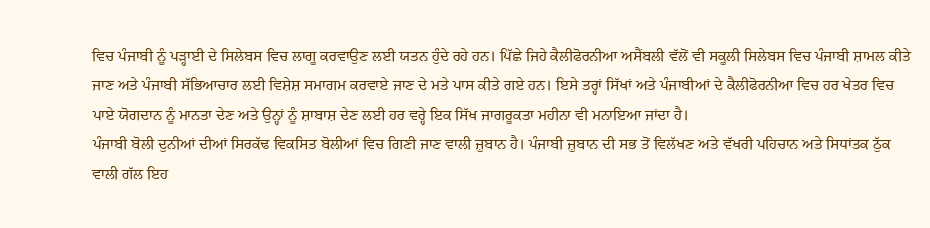ਵਿਚ ਪੰਜਾਬੀ ਨੂੰ ਪੜ੍ਹਾਈ ਦੇ ਸਿਲੇਬਸ ਵਿਚ ਲਾਗੂ ਕਰਵਾਉਣ ਲਈ ਯਤਨ ਹੁੰਦੇ ਰਹੇ ਹਨ। ਪਿੱਛੇ ਜਿਹੇ ਕੈਲੀਫੋਰਨੀਆ ਅਸੈਂਬਲੀ ਵੱਲੋਂ ਵੀ ਸਕੂਲੀ ਸਿਲੇਬਸ ਵਿਚ ਪੰਜਾਬੀ ਸ਼ਾਮਲ ਕੀਤੇ ਜਾਣ ਅਤੇ ਪੰਜਾਬੀ ਸੱਭਿਆਚਾਰ ਲਈ ਵਿਸ਼ੇਸ਼ ਸਮਾਗਮ ਕਰਵਾਏ ਜਾਣ ਦੇ ਮਤੇ ਪਾਸ ਕੀਤੇ ਗਏ ਹਨ। ਇਸੇ ਤਰ੍ਹਾਂ ਸਿੱਖਾਂ ਅਤੇ ਪੰਜਾਬੀਆਂ ਦੇ ਕੈਲੀਫੋਰਨੀਆ ਵਿਚ ਹਰ ਖੇਤਰ ਵਿਚ ਪਾਏ ਯੋਗਦਾਨ ਨੂੰ ਮਾਨਤਾ ਦੇਣ ਅਤੇ ਉਨ੍ਹਾਂ ਨੂੰ ਸ਼ਾਬਾਸ਼ ਦੇਣ ਲਈ ਹਰ ਵਰ੍ਹੇ ਇਕ ਸਿੱਖ ਜਾਗਰੂਕਤਾ ਮਹੀਨਾ ਵੀ ਮਨਾਇਆ ਜਾਂਦਾ ਹੈ।
ਪੰਜਾਬੀ ਬੋਲੀ ਦੁਨੀਆਂ ਦੀਆਂ ਸਿਰਕੱਢ ਵਿਕਸਿਤ ਬੋਲੀਆਂ ਵਿਚ ਗਿਣੀ ਜਾਣ ਵਾਲੀ ਜ਼ੁਬਾਨ ਹੈ। ਪੰਜਾਬੀ ਜ਼ੁਬਾਨ ਦੀ ਸਭ ਤੋਂ ਵਿਲੱਖਣ ਅਤੇ ਵੱਖਰੀ ਪਹਿਚਾਨ ਅਤੇ ਸਿਧਾਂਤਕ ਠੁੱਕ ਵਾਲੀ ਗੱਲ ਇਹ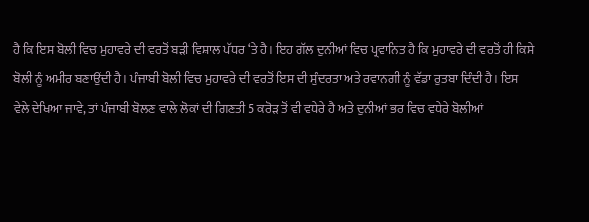ਹੈ ਕਿ ਇਸ ਬੋਲੀ ਵਿਚ ਮੁਹਾਵਰੇ ਦੀ ਵਰਤੋਂ ਬੜੀ ਵਿਸ਼ਾਲ ਪੱਧਰ ‘ਤੇ ਹੈ। ਇਹ ਗੱਲ ਦੁਨੀਆਂ ਵਿਚ ਪ੍ਰਵਾਨਿਤ ਹੈ ਕਿ ਮੁਹਾਵਰੇ ਦੀ ਵਰਤੋਂ ਹੀ ਕਿਸੇ ਬੋਲੀ ਨੂੰ ਅਮੀਰ ਬਣਾਉਂਦੀ ਹੈ। ਪੰਜਾਬੀ ਬੋਲੀ ਵਿਚ ਮੁਹਾਵਰੇ ਦੀ ਵਰਤੋਂ ਇਸ ਦੀ ਸੁੰਦਰਤਾ ਅਤੇ ਰਵਾਨਗੀ ਨੂੰ ਵੱਡਾ ਰੁਤਬਾ ਦਿੰਦੀ ਹੈ। ਇਸ ਵੇਲੇ ਦੇਖਿਆ ਜਾਵੇ, ਤਾਂ ਪੰਜਾਬੀ ਬੋਲਣ ਵਾਲੇ ਲੋਕਾਂ ਦੀ ਗਿਣਤੀ 5 ਕਰੋੜ ਤੋਂ ਵੀ ਵਧੇਰੇ ਹੈ ਅਤੇ ਦੁਨੀਆਂ ਭਰ ਵਿਚ ਵਧੇਰੇ ਬੋਲੀਆਂ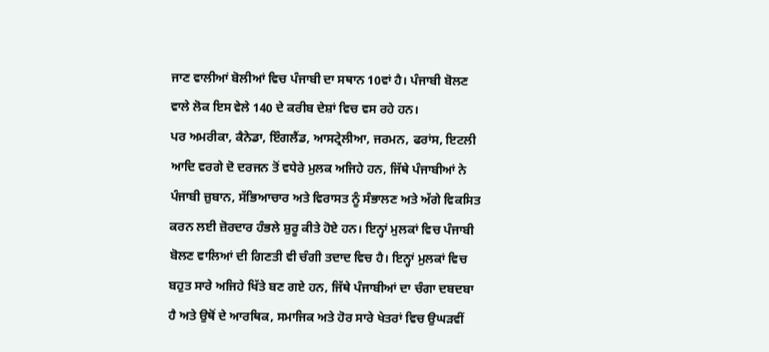ਜਾਣ ਵਾਲੀਆਂ ਬੋਲੀਆਂ ਵਿਚ ਪੰਜਾਬੀ ਦਾ ਸਥਾਨ 10ਵਾਂ ਹੈ। ਪੰਜਾਬੀ ਬੋਲਣ ਵਾਲੇ ਲੋਕ ਇਸ ਵੇਲੇ 140 ਦੇ ਕਰੀਬ ਦੇਸ਼ਾਂ ਵਿਚ ਵਸ ਰਹੇ ਹਨ।
ਪਰ ਅਮਰੀਕਾ, ਕੈਨੇਡਾ, ਇੰਗਲੈਂਡ, ਆਸਟ੍ਰੇਲੀਆ, ਜਰਮਨ, ਫਰਾਂਸ, ਇਟਲੀ ਆਦਿ ਵਰਗੇ ਦੋ ਦਰਜਨ ਤੋਂ ਵਧੇਰੇ ਮੁਲਕ ਅਜਿਹੇ ਹਨ, ਜਿੱਥੇ ਪੰਜਾਬੀਆਂ ਨੇ ਪੰਜਾਬੀ ਜ਼ੁਬਾਨ, ਸੱਭਿਆਚਾਰ ਅਤੇ ਵਿਰਾਸਤ ਨੂੰ ਸੰਭਾਲਣ ਅਤੇ ਅੱਗੇ ਵਿਕਸਿਤ ਕਰਨ ਲਈ ਜ਼ੋਰਦਾਰ ਹੰਭਲੇ ਸ਼ੁਰੂ ਕੀਤੇ ਹੋਏ ਹਨ। ਇਨ੍ਹਾਂ ਮੁਲਕਾਂ ਵਿਚ ਪੰਜਾਬੀ ਬੋਲਣ ਵਾਲਿਆਂ ਦੀ ਗਿਣਤੀ ਵੀ ਚੰਗੀ ਤਦਾਦ ਵਿਚ ਹੈ। ਇਨ੍ਹਾਂ ਮੁਲਕਾਂ ਵਿਚ ਬਹੁਤ ਸਾਰੇ ਅਜਿਹੇ ਖਿੱਤੇ ਬਣ ਗਏ ਹਨ, ਜਿੱਥੇ ਪੰਜਾਬੀਆਂ ਦਾ ਚੰਗਾ ਦਬਦਬਾ ਹੈ ਅਤੇ ਉਥੋਂ ਦੇ ਆਰਥਿਕ, ਸਮਾਜਿਕ ਅਤੇ ਹੋਰ ਸਾਰੇ ਖੇਤਰਾਂ ਵਿਚ ਉਘੜਵੀਂ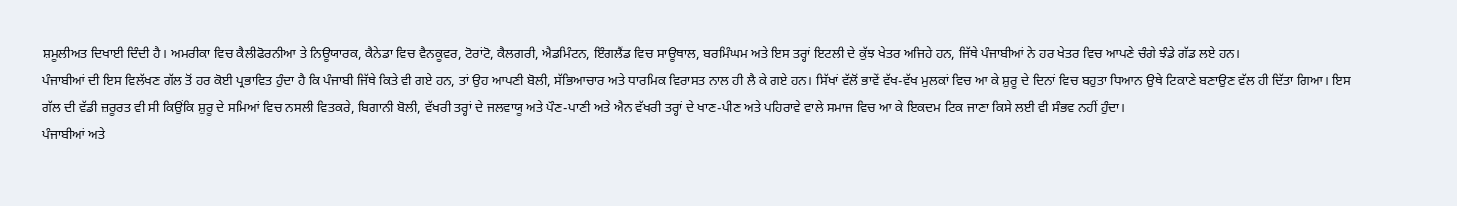ਸ਼ਮੂਲੀਅਤ ਦਿਖਾਈ ਦਿੰਦੀ ਹੈ। ਅਮਰੀਕਾ ਵਿਚ ਕੈਲੀਫੋਰਨੀਆ ਤੇ ਨਿਊਯਾਰਕ, ਕੈਨੇਡਾ ਵਿਚ ਵੈਨਕੂਵਰ, ਟੋਰਾਂਟੋ, ਕੈਲਗਰੀ, ਐਡਮਿੰਟਨ, ਇੰਗਲੈਂਡ ਵਿਚ ਸਾਊਥਾਲ, ਬਰਮਿੰਘਮ ਅਤੇ ਇਸ ਤਰ੍ਹਾਂ ਇਟਲੀ ਦੇ ਕੁੱਝ ਖੇਤਰ ਅਜਿਹੇ ਹਨ, ਜਿੱਥੇ ਪੰਜਾਬੀਆਂ ਨੇ ਹਰ ਖੇਤਰ ਵਿਚ ਆਪਣੇ ਚੰਗੇ ਝੰਡੇ ਗੱਡ ਲਏ ਹਨ।
ਪੰਜਾਬੀਆਂ ਦੀ ਇਸ ਵਿਲੱਖਣ ਗੱਲ ਤੋਂ ਹਰ ਕੋਈ ਪ੍ਰਭਾਵਿਤ ਹੁੰਦਾ ਹੈ ਕਿ ਪੰਜਾਬੀ ਜਿੱਥੇ ਕਿਤੇ ਵੀ ਗਏ ਹਨ, ਤਾਂ ਉਹ ਆਪਣੀ ਬੋਲੀ, ਸੱਭਿਆਚਾਰ ਅਤੇ ਧਾਰਮਿਕ ਵਿਰਾਸਤ ਨਾਲ ਹੀ ਲੈ ਕੇ ਗਏ ਹਨ। ਸਿੱਖਾਂ ਵੱਲੋਂ ਭਾਵੇਂ ਵੱਖ-ਵੱਖ ਮੁਲਕਾਂ ਵਿਚ ਆ ਕੇ ਸ਼ੁਰੂ ਦੇ ਦਿਨਾਂ ਵਿਚ ਬਹੁਤਾ ਧਿਆਨ ਉਥੇ ਟਿਕਾਣੇ ਬਣਾਉਣ ਵੱਲ ਹੀ ਦਿੱਤਾ ਗਿਆ। ਇਸ ਗੱਲ ਦੀ ਵੱਡੀ ਜ਼ਰੂਰਤ ਵੀ ਸੀ ਕਿਉਂਕਿ ਸ਼ੁਰੂ ਦੇ ਸਮਿਆਂ ਵਿਚ ਨਸਲੀ ਵਿਤਕਰੇ, ਬਿਗਾਨੀ ਬੋਲੀ, ਵੱਖਰੀ ਤਰ੍ਹਾਂ ਦੇ ਜਲਵਾਯੂ ਅਤੇ ਪੌਣ-ਪਾਣੀ ਅਤੇ ਐਨ ਵੱਖਰੀ ਤਰ੍ਹਾਂ ਦੇ ਖਾਣ-ਪੀਣ ਅਤੇ ਪਹਿਰਾਵੇ ਵਾਲੇ ਸਮਾਜ ਵਿਚ ਆ ਕੇ ਇਕਦਮ ਟਿਕ ਜਾਣਾ ਕਿਸੇ ਲਈ ਵੀ ਸੰਭਵ ਨਹੀਂ ਹੁੰਦਾ।
ਪੰਜਾਬੀਆਂ ਅਤੇ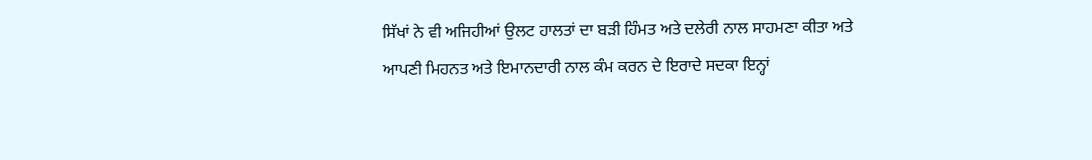ਸਿੱਖਾਂ ਨੇ ਵੀ ਅਜਿਹੀਆਂ ਉਲਟ ਹਾਲਤਾਂ ਦਾ ਬੜੀ ਹਿੰਮਤ ਅਤੇ ਦਲੇਰੀ ਨਾਲ ਸਾਹਮਣਾ ਕੀਤਾ ਅਤੇ ਆਪਣੀ ਮਿਹਨਤ ਅਤੇ ਇਮਾਨਦਾਰੀ ਨਾਲ ਕੰਮ ਕਰਨ ਦੇ ਇਰਾਦੇ ਸਦਕਾ ਇਨ੍ਹਾਂ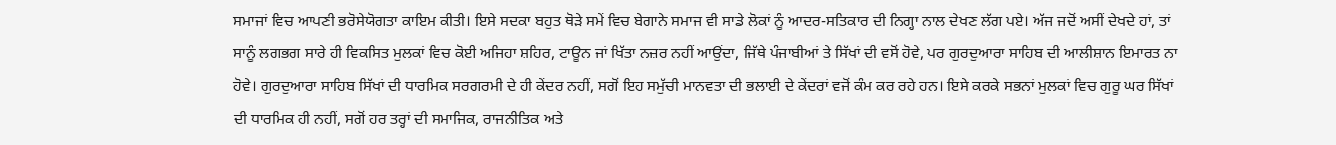ਸਮਾਜਾਂ ਵਿਚ ਆਪਣੀ ਭਰੋਸੇਯੋਗਤਾ ਕਾਇਮ ਕੀਤੀ। ਇਸੇ ਸਦਕਾ ਬਹੁਤ ਥੋੜੇ ਸਮੇਂ ਵਿਚ ਬੇਗਾਨੇ ਸਮਾਜ ਵੀ ਸਾਡੇ ਲੋਕਾਂ ਨੂੰ ਆਦਰ-ਸਤਿਕਾਰ ਦੀ ਨਿਗ੍ਹਾ ਨਾਲ ਦੇਖਣ ਲੱਗ ਪਏ। ਅੱਜ ਜਦੋਂ ਅਸੀਂ ਦੇਖਦੇ ਹਾਂ, ਤਾਂ ਸਾਨੂੰ ਲਗਭਗ ਸਾਰੇ ਹੀ ਵਿਕਸਿਤ ਮੁਲਕਾਂ ਵਿਚ ਕੋਈ ਅਜਿਹਾ ਸ਼ਹਿਰ, ਟਾਊਨ ਜਾਂ ਖਿੱਤਾ ਨਜ਼ਰ ਨਹੀਂ ਆਉਂਦਾ, ਜਿੱਥੇ ਪੰਜਾਬੀਆਂ ਤੇ ਸਿੱਖਾਂ ਦੀ ਵਸੋਂ ਹੋਵੇ, ਪਰ ਗੁਰਦੁਆਰਾ ਸਾਹਿਬ ਦੀ ਆਲੀਸ਼ਾਨ ਇਮਾਰਤ ਨਾ ਹੋਵੇ। ਗੁਰਦੁਆਰਾ ਸਾਹਿਬ ਸਿੱਖਾਂ ਦੀ ਧਾਰਮਿਕ ਸਰਗਰਮੀ ਦੇ ਹੀ ਕੇਂਦਰ ਨਹੀਂ, ਸਗੋਂ ਇਹ ਸਮੁੱਚੀ ਮਾਨਵਤਾ ਦੀ ਭਲਾਈ ਦੇ ਕੇਂਦਰਾਂ ਵਜੋਂ ਕੰਮ ਕਰ ਰਹੇ ਹਨ। ਇਸੇ ਕਰਕੇ ਸਭਨਾਂ ਮੁਲਕਾਂ ਵਿਚ ਗੁਰੂ ਘਰ ਸਿੱਖਾਂ ਦੀ ਧਾਰਮਿਕ ਹੀ ਨਹੀਂ, ਸਗੋਂ ਹਰ ਤਰ੍ਹਾਂ ਦੀ ਸਮਾਜਿਕ, ਰਾਜਨੀਤਿਕ ਅਤੇ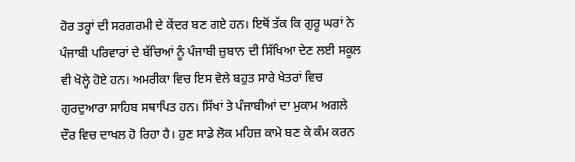ਹੋਰ ਤਰ੍ਹਾਂ ਦੀ ਸਰਗਰਮੀ ਦੇ ਕੇਂਦਰ ਬਣ ਗਏ ਹਨ। ਇਥੋਂ ਤੱਕ ਕਿ ਗੁਰੂ ਘਰਾਂ ਨੇ ਪੰਜਾਬੀ ਪਰਿਵਾਰਾਂ ਦੇ ਬੱਚਿਆਂ ਨੂੰ ਪੰਜਾਬੀ ਜ਼ੁਬਾਨ ਦੀ ਸਿੱਖਿਆ ਦੇਣ ਲਈ ਸਕੂਲ ਵੀ ਖੋਲ੍ਹੇ ਹੋਏ ਹਨ। ਅਮਰੀਕਾ ਵਿਚ ਇਸ ਵੇਲੇ ਬਹੁਤ ਸਾਰੇ ਖੇਤਰਾਂ ਵਿਚ ਗੁਰਦੁਆਰਾ ਸਾਹਿਬ ਸਥਾਪਿਤ ਹਨ। ਸਿੱਖਾਂ ਤੇ ਪੰਜਾਬੀਆਂ ਦਾ ਮੁਕਾਮ ਅਗਲੇ ਦੌਰ ਵਿਚ ਦਾਖਲ ਹੋ ਰਿਹਾ ਹੈ। ਹੁਣ ਸਾਡੇ ਲੋਕ ਮਹਿਜ਼ ਕਾਮੇ ਬਣ ਕੇ ਕੰਮ ਕਰਨ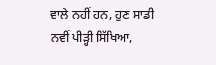ਵਾਲੇ ਨਹੀਂ ਹਨ, ਹੁਣ ਸਾਡੀ ਨਵੀਂ ਪੀੜ੍ਹੀ ਸਿੱਖਿਆ,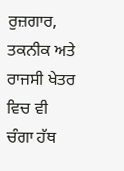ਰੁਜ਼ਗਾਰ, ਤਕਨੀਕ ਅਤੇ ਰਾਜਸੀ ਖੇਤਰ ਵਿਚ ਵੀ ਚੰਗਾ ਹੱਥ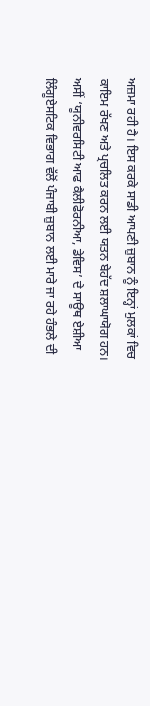ਅਜ਼ਮਾ ਰਹੀ ਹੈ। ਇਸ ਕਰਕੇ ਸਾਡੀ ਆਪਣੀ ਜ਼ੁਬਾਨ ਨੂੰ ਇਨ੍ਹਾਂ ਮੁਲਕਾਂ ਵਿਚ ਕਾਇਮ ਰੱਖਣ ਅਤੇ ਪ੍ਰਚਲਿਤ ਕਰਨ ਲਈ ਯਤਨ ਬੇਹੱਦ ਸ਼ਲਾਘਾਯੋਗ ਹਨ।
ਅਸੀਂ ‘ਯੂਨੀਵਰਸਿਟੀ ਆਫ ਕੈਲੀਫੋਰਨੀਆ, ਡੇਵਿਸ’ ਦੇ ਸਾਊਥ ਏਸ਼ੀਆ ਲਿੰਗੂਏਸਟਿਕ ਵਿਭਾਗ ਵੱਲੋਂ ਪੰਜਾਬੀ ਜ਼ੁਬਾਨ ਲਈ ਮਾਰੇ ਜਾ ਰਹੇ ਹੰਭਲੇ ਦੀ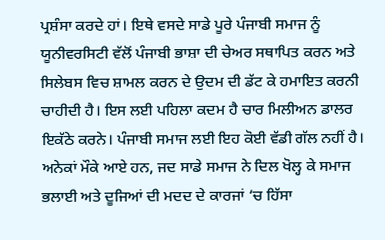ਪ੍ਰਸ਼ੰਸਾ ਕਰਦੇ ਹਾਂ। ਇਥੇ ਵਸਦੇ ਸਾਡੇ ਪੂਰੇ ਪੰਜਾਬੀ ਸਮਾਜ ਨੂੰ ਯੂਨੀਵਰਸਿਟੀ ਵੱਲੋਂ ਪੰਜਾਬੀ ਭਾਸ਼ਾ ਦੀ ਚੇਅਰ ਸਥਾਪਿਤ ਕਰਨ ਅਤੇ ਸਿਲੇਬਸ ਵਿਚ ਸ਼ਾਮਲ ਕਰਨ ਦੇ ਉਦਮ ਦੀ ਡੱਟ ਕੇ ਹਮਾਇਤ ਕਰਨੀ ਚਾਹੀਦੀ ਹੈ। ਇਸ ਲਈ ਪਹਿਲਾ ਕਦਮ ਹੈ ਚਾਰ ਮਿਲੀਅਨ ਡਾਲਰ ਇਕੱਠੇ ਕਰਨੇ। ਪੰਜਾਬੀ ਸਮਾਜ ਲਈ ਇਹ ਕੋਈ ਵੱਡੀ ਗੱਲ ਨਹੀਂ ਹੈ। ਅਨੇਕਾਂ ਮੌਕੇ ਆਏ ਹਨ, ਜਦ ਸਾਡੇ ਸਮਾਜ ਨੇ ਦਿਲ ਖੋਲ੍ਹ ਕੇ ਸਮਾਜ ਭਲਾਈ ਅਤੇ ਦੂਜਿਆਂ ਦੀ ਮਦਦ ਦੇ ਕਾਰਜਾਂ ‘ਚ ਹਿੱਸਾ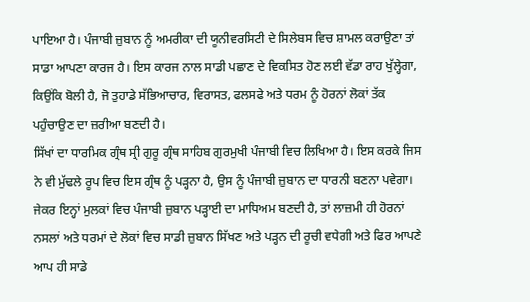ਪਾਇਆ ਹੈ। ਪੰਜਾਬੀ ਜ਼ੁਬਾਨ ਨੂੰ ਅਮਰੀਕਾ ਦੀ ਯੂਨੀਵਰਸਿਟੀ ਦੇ ਸਿਲੇਬਸ ਵਿਚ ਸ਼ਾਮਲ ਕਰਾਉਣਾ ਤਾਂ ਸਾਡਾ ਆਪਣਾ ਕਾਰਜ ਹੈ। ਇਸ ਕਾਰਜ ਨਾਲ ਸਾਡੀ ਪਛਾਣ ਦੇ ਵਿਕਸਿਤ ਹੋਣ ਲਈ ਵੱਡਾ ਰਾਹ ਖੁੱਲ੍ਹੇਗਾ, ਕਿਉਂਕਿ ਬੋਲੀ ਹੈ, ਜੋ ਤੁਹਾਡੇ ਸੱਭਿਆਚਾਰ, ਵਿਰਾਸਤ, ਫਲਸਫੇ ਅਤੇ ਧਰਮ ਨੂੰ ਹੋਰਨਾਂ ਲੋਕਾਂ ਤੱਕ ਪਹੁੰਚਾਉਣ ਦਾ ਜ਼ਰੀਆ ਬਣਦੀ ਹੈ।
ਸਿੱਖਾਂ ਦਾ ਧਾਰਮਿਕ ਗ੍ਰੰਥ ਸ੍ਰੀ ਗੁਰੂ ਗ੍ਰੰਥ ਸਾਹਿਬ ਗੁਰਮੁਖੀ ਪੰਜਾਬੀ ਵਿਚ ਲਿਖਿਆ ਹੈ। ਇਸ ਕਰਕੇ ਜਿਸ ਨੇ ਵੀ ਮੁੱਢਲੇ ਰੂਪ ਵਿਚ ਇਸ ਗ੍ਰੰਥ ਨੂੰ ਪੜ੍ਹਨਾ ਹੈ, ਉਸ ਨੂੰ ਪੰਜਾਬੀ ਜ਼ੁਬਾਨ ਦਾ ਧਾਰਨੀ ਬਣਨਾ ਪਵੇਗਾ। ਜੇਕਰ ਇਨ੍ਹਾਂ ਮੁਲਕਾਂ ਵਿਚ ਪੰਜਾਬੀ ਜ਼ੁਬਾਨ ਪੜ੍ਹਾਈ ਦਾ ਮਾਧਿਅਮ ਬਣਦੀ ਹੈ, ਤਾਂ ਲਾਜ਼ਮੀ ਹੀ ਹੋਰਨਾਂ ਨਸਲਾਂ ਅਤੇ ਧਰਮਾਂ ਦੇ ਲੋਕਾਂ ਵਿਚ ਸਾਡੀ ਜ਼ੁਬਾਨ ਸਿੱਖਣ ਅਤੇ ਪੜ੍ਹਨ ਦੀ ਰੂਚੀ ਵਧੇਗੀ ਅਤੇ ਫਿਰ ਆਪਣੇ ਆਪ ਹੀ ਸਾਡੇ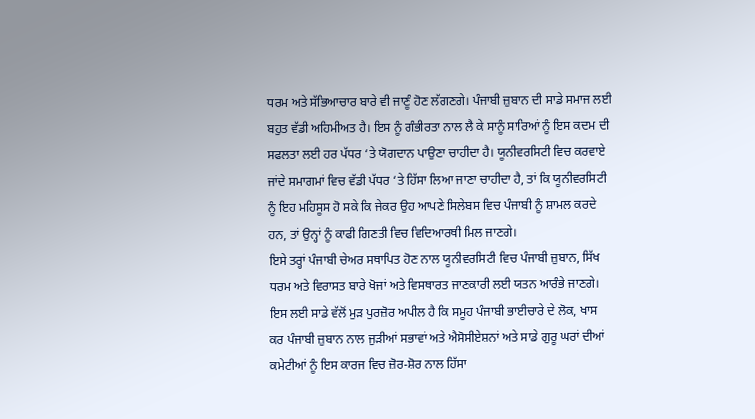ਧਰਮ ਅਤੇ ਸੱਭਿਆਚਾਰ ਬਾਰੇ ਵੀ ਜਾਣੂੰ ਹੋਣ ਲੱਗਣਗੇ। ਪੰਜਾਬੀ ਜ਼ੁਬਾਨ ਦੀ ਸਾਡੇ ਸਮਾਜ ਲਈ ਬਹੁਤ ਵੱਡੀ ਅਹਿਮੀਅਤ ਹੈ। ਇਸ ਨੂੰ ਗੰਭੀਰਤਾ ਨਾਲ ਲੈ ਕੇ ਸਾਨੂੰ ਸਾਰਿਆਂ ਨੂੰ ਇਸ ਕਦਮ ਦੀ ਸਫਲਤਾ ਲਈ ਹਰ ਪੱਧਰ ‘ਤੇ ਯੋਗਦਾਨ ਪਾਉਣਾ ਚਾਹੀਦਾ ਹੈ। ਯੂਨੀਵਰਸਿਟੀ ਵਿਚ ਕਰਵਾਏ ਜਾਂਦੇ ਸਮਾਗਮਾਂ ਵਿਚ ਵੱਡੀ ਪੱਧਰ ‘ਤੇ ਹਿੱਸਾ ਲਿਆ ਜਾਣਾ ਚਾਹੀਦਾ ਹੈ, ਤਾਂ ਕਿ ਯੂਨੀਵਰਸਿਟੀ ਨੂੰ ਇਹ ਮਹਿਸੂਸ ਹੋ ਸਕੇ ਕਿ ਜੇਕਰ ਉਹ ਆਪਣੇ ਸਿਲੇਬਸ ਵਿਚ ਪੰਜਾਬੀ ਨੂੰ ਸ਼ਾਮਲ ਕਰਦੇ ਹਨ, ਤਾਂ ਉਨ੍ਹਾਂ ਨੂੰ ਕਾਫੀ ਗਿਣਤੀ ਵਿਚ ਵਿਦਿਆਰਥੀ ਮਿਲ ਜਾਣਗੇ।
ਇਸੇ ਤਰ੍ਹਾਂ ਪੰਜਾਬੀ ਚੇਅਰ ਸਥਾਪਿਤ ਹੋਣ ਨਾਲ ਯੂਨੀਵਰਸਿਟੀ ਵਿਚ ਪੰਜਾਬੀ ਜ਼ੁਬਾਨ, ਸਿੱਖ ਧਰਮ ਅਤੇ ਵਿਰਾਸਤ ਬਾਰੇ ਖੋਜਾਂ ਅਤੇ ਵਿਸਥਾਰਤ ਜਾਣਕਾਰੀ ਲਈ ਯਤਨ ਆਰੰਭੇ ਜਾਣਗੇ। ਇਸ ਲਈ ਸਾਡੇ ਵੱਲੋਂ ਮੁੜ ਪੁਰਜ਼ੋਰ ਅਪੀਲ ਹੈ ਕਿ ਸਮੂਹ ਪੰਜਾਬੀ ਭਾਈਚਾਰੇ ਦੇ ਲੋਕ, ਖਾਸ ਕਰ ਪੰਜਾਬੀ ਜ਼ੁਬਾਨ ਨਾਲ ਜੁੜੀਆਂ ਸਭਾਵਾਂ ਅਤੇ ਐਸੋਸੀਏਸ਼ਨਾਂ ਅਤੇ ਸਾਡੇ ਗੁਰੂ ਘਰਾਂ ਦੀਆਂ ਕਮੇਟੀਆਂ ਨੂੰ ਇਸ ਕਾਰਜ ਵਿਚ ਜ਼ੋਰ-ਸ਼ੋਰ ਨਾਲ ਹਿੱਸਾ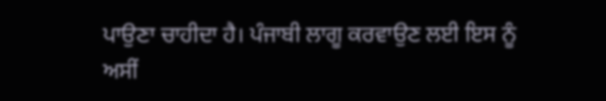ਪਾਉਣਾ ਚਾਹੀਦਾ ਹੈ। ਪੰਜਾਬੀ ਲਾਗੂ ਕਰਵਾਉਣ ਲਈ ਇਸ ਨੂੰ ਅਸੀਂ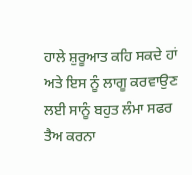ਹਾਲੇ ਸ਼ੁਰੂਆਤ ਕਹਿ ਸਕਦੇ ਹਾਂ ਅਤੇ ਇਸ ਨੂੰ ਲਾਗੂ ਕਰਵਾਉਣ ਲਈ ਸਾਨੂੰ ਬਹੁਤ ਲੰਮਾ ਸਫਰ ਤੈਅ ਕਰਨਾ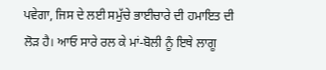ਪਵੇਗਾ, ਜਿਸ ਦੇ ਲਈ ਸਮੁੱਚੇ ਭਾਈਚਾਰੇ ਦੀ ਹਮਾਇਤ ਦੀ ਲੋੜ ਹੈ। ਆਓ ਸਾਰੇ ਰਲ ਕੇ ਮਾਂ-ਬੋਲੀ ਨੂੰ ਇਥੇ ਲਾਗੂ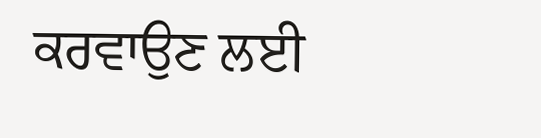ਕਰਵਾਉਣ ਲਈ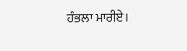ਹੰਭਲਾ ਮਾਰੀਏ।